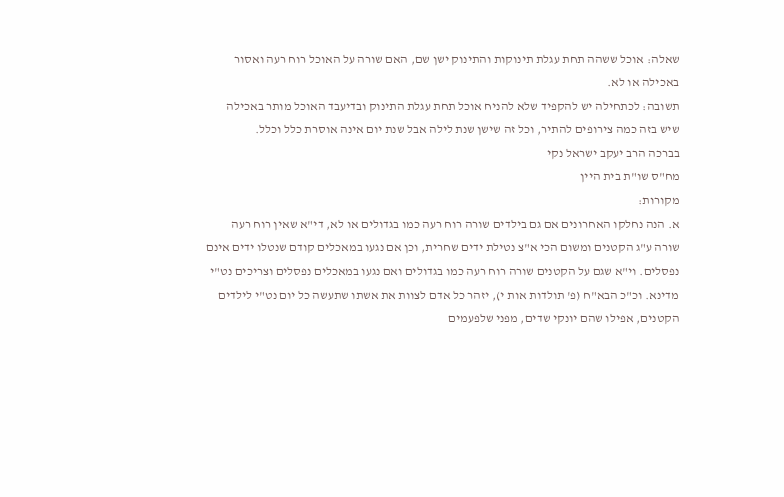שאלה: אוכל ששהה תחת עגלת תינוקות והתינוק ישן שם, האם שורה על האוכל רוח רעה ואסור באכילה או לא.
תשובה: לכתחילה יש להקפיד שלא להניח אוכל תחת עגלת התינוק ובדיעבד האוכל מותר באכילה שיש בזה כמה צירופים להתיר, וכל זה שישן שנת לילה אבל שנת יום אינה אוסרת כלל וכלל.
בברכה הרב יעקב ישראל נקי
מח"ס שו"ת בית היין
מקורות:
א. הנה נחלקו האחרונים אם גם בילדים שורה רוח רעה כמו בגדולים או לא, די"א שאין רוח רעה שורה ע"ג הקטנים ומשום הכי א"צ נטילת ידים שחרית, וכן אם נגעו במאכלים קודם שנטלו ידים אינם נפסלים. וי"א שגם על הקטנים שורה רוח רעה כמו בגדולים ואם נגעו במאכלים נפסלים וצריכים נט"י מדינא. וכ"כ הבא"ח (פ' תולדות אות י), יזהר כל אדם לצוות את אשתו שתעשה כל יום נט"י לילדים הקטנים, אפילו שהם יונקי שדים, מפני שלפעמים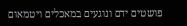פושטים ידם ונוגעים במאכלים ויטמאום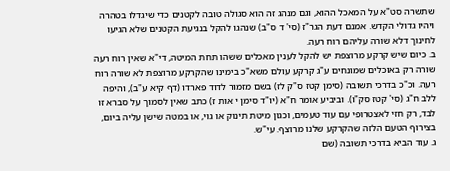שתשרה סט"א על המאכל ההוא, וגם מנהג זה הוא סגולה טובה לקטנים כדי שיגדלו בטהרה ויהיו גדולי הקדש. אמנם דעת הגר"ז (סי' ד ס"ב) שנהגו להקל בנגיעת הקטנים שלא הגיעו לחינוך דלא שורה עליהם רוח רעה.
ב. כיום שיש קרקע מרוצפת יש להקל לענין מאכלים ששהו תחת המיטה, די"א שאין רוח רעה שורה רק באוכלים שמונחים ע"ג קרקע עולם משא"כ בימינו שהקרקע מרוצפת לא שורה רוח רעה. וכ"כ בדרכי תשובה (סימן קטז ס"ק לז) בשם מזמור לדוד פארדו (דף קיא ע"ב), והיפה ללב ח"ג (סי' קטז סק"ו). וביביע אומר ח"א (יו"ד סימן י אות ז) כתב שאין לסמוך על סברא זו לבד, רק חזי לאצטרופי עם עוד טעמים, וכגון מיטת תינוק או גוי, או במטה שישן עליה ביום, בצירוף הטעם הלזה שהקרקע שלנו מרוצף. עי"ש.
ג. עוד הביא בדרכי תשובה (שם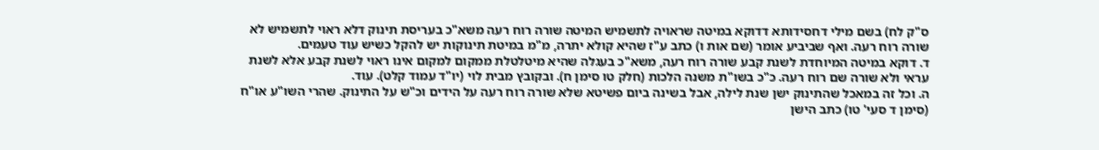ס"ק לח) בשם מילי דחסידותא דדוקא במיטה שראויה לתשמיש המיטה שורה רוח רעה משא"כ בעריסת תינוק דלא ראוי לתשמיש לא שורה רוח רעה. ואף שביביע אומר (שם אות ו) כתב ע"ז שהיא קולא יתרה, מ"מ במיטת תינוקות יש להקל כשיש עוד טעמים.
ד. דוקא במיטה המיוחדת לשנת קבע שורה רוח רעה, משא"כ בעגלה שהיא מיטלטלת ממקום למקום אינו ראוי לשנת קבע אלא לשנת עראי ולא שורה שם רוח רעה. כ"כ בשו"ת משנה הלכות (חלק טו סימן ח). ובקובץ מבית לוי (יו"ד עמוד קלט). עוד.
ה. וכל זה במאכל שהתינוק ישן שנת לילה, אבל בשינה ביום פשיטא שלא שורה רוח רעה על הידים וכ"ש על התינוק. שהרי השו"ע או"ח (סימן ד סעי' טו) כתב הישן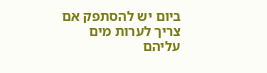ביום יש להסתפק אם צריך לערות מים עליהם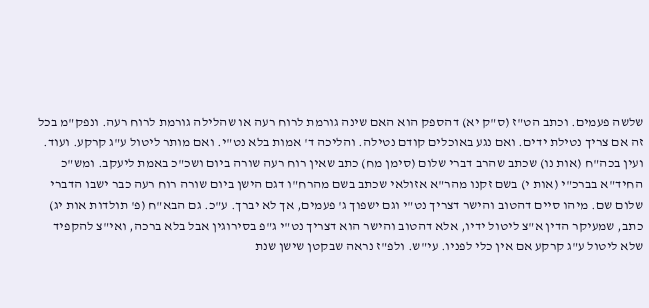שלשה פעמים. וכתב הט"ז (ס"ק יא) דהספק הוא האם שינה גורמת לרוח רעה או שהלילה גורמת לרוח רעה. ונפק"מ בכל זה אם צריך נטילת ידים. ואם נגע באוכלים קודם נטילה. והליכה ד' אמות בלא נט"י. ואם מותר ליטול ע"ג קרקע. ועוד. ועין בכה"ח (אות נו) שכתב שהרב דברי שלום (סימן מח) כתב שאין רוח רעה שורה ביום ושכ"כ באמת ליעקב. ומש"כ החיד"א בברכ"י (אות י) בשם זקנו מהר"א אזולאי שכתב בשם מהרח"ו דגם הישן ביום שורה רוח רעה כבר ישבו הדברי שלום שם. מיהו סיים דהטוב והישר דצריך נט"י וגם ישפוך ג' פעמים, אך לא יברך. ע"כ. גם הבא"ח (פ' תולדות אות יג) כתב, שמעיקר הדין א"צ ליטול ידיו, אלא דהטוב והישר הוא דצריך נט"י ג"פ בסירוגין אבל בלא ברכה, ואי"צ להקפיד שלא ליטול ע"ג קרקע אם אין כלי לפניו. עי"ש. ולפ"ז נראה שבקטן שישן שנת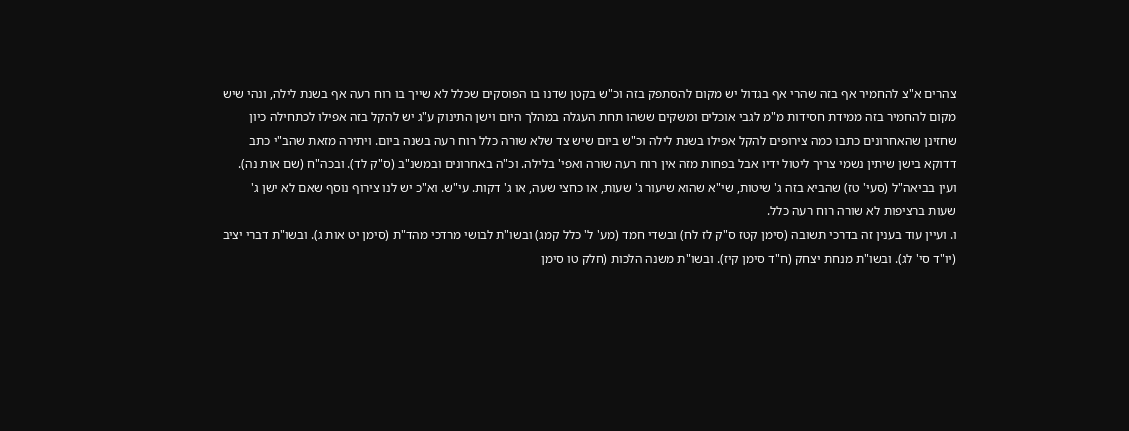צהרים א"צ להחמיר אף בזה שהרי אף בגדול יש מקום להסתפק בזה וכ"ש בקטן שדנו בו הפוסקים שכלל לא שייך בו רוח רעה אף בשנת לילה, ונהי שיש מקום להחמיר בזה ממידת חסידות מ"מ לגבי אוכלים ומשקים ששהו תחת העגלה במהלך היום וישן התינוק ע"ג יש להקל בזה אפילו לכתחילה כיון שחזינן שהאחרונים כתבו כמה צירופים להקל אפילו בשנת לילה וכ"ש ביום שיש צד שלא שורה כלל רוח רעה בשנה ביום. ויתירה מזאת שהב"י כתב דדוקא בישן שיתין נשמי צריך ליטול ידיו אבל בפחות מזה אין רוח רעה שורה ואפי' בלילה. וכ"ה באחרונים ובמשנ"ב (ס"ק לד). ובכה"ח (שם אות נה). ועין בביאה"ל (סעי' טז) שהביא בזה ג' שיטות, שי"א שהוא שיעור ג' שעות, או כחצי שעה, או ג' דקות. עי"ש. וא"כ יש לנו צירוף נוסף שאם לא ישן ג' שעות ברציפות לא שורה רוח רעה כלל.
ו. ועיין עוד בענין זה בדרכי תשובה (סימן קטז ס"ק לז לח) ובשדי חמד (מע' ל' כלל קמג) ובשו"ת לבושי מרדכי מהד"ת (סימן יט אות ג). ובשו"ת דברי יציב (יו"ד סי' לג). ובשו"ת מנחת יצחק (ח"ד סימן קיז). ובשו"ת משנה הלכות (חלק טו סימן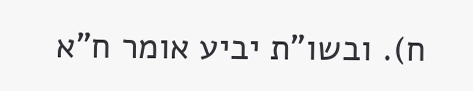ח). ובשו"ת יביע אומר ח"א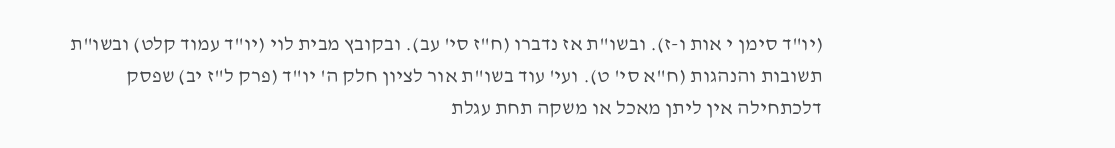(יו"ד סימן י אות ו-ז). ובשו"ת אז נדברו (ח"ז סי' עב). ובקובץ מבית לוי (יו"ד עמוד קלט) ובשו"ת תשובות והנהגות (ח"א סי' ט). ועי' עוד בשו"ת אור לציון חלק ה' יו"ד (פרק ל"ז יב) שפסק דלכתחילה אין ליתן מאכל או משקה תחת עגלת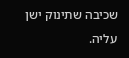שכיבה שתינוק ישן עליה.